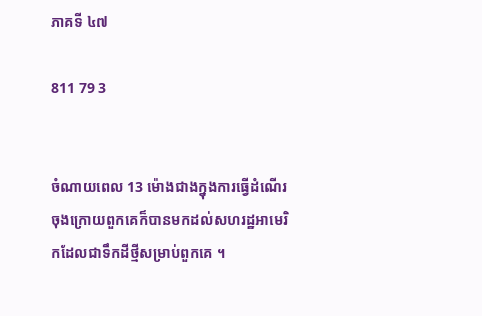ភាគទី ៤៧

811 79 3


ចំណាយពេល 13 ម៉ោងជាងក្នុងការធ្វើដំណើរចុងក្រោយពួកគេក៏បានមកដល់សហរដ្ឋអាមេរិកដែលជាទឹកដីថ្មីសម្រាប់ពួកគេ ។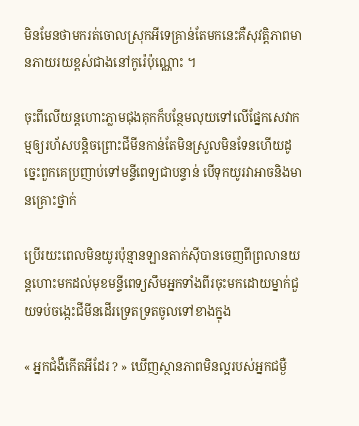មិនមែនថាមករត់ចោលស្រុកអីទេគ្រាន់តែមកនេះគឺសុវត្តិភាពមានភាយរយខ្ពស់ជាងនៅកូរ៉េប៉ុណ្ណោះ ។

ចុះពីលើយន្តហោះភ្លាមជុងគុកក៏បន្ថែមលុយទៅលើផ្នែកសេវាកម្មឲ្យរហ័សបន្តិចព្រោះជីមីនកាន់តែមិនស្រួលមិនទែនហើយដូច្នេះពួកគេប្រញាប់ទៅមន្ទីពេទ្យជាបន្ទាន់ បើទុកយូរវាអាចនិងមានគ្រោះថ្នាក់

ប្រើរយះពេលមិនយូរប៉ុន្មានឡានតាក់សុីបានចេញពីព្រលានយន្តហោះមកដល់មុខមន្ទីពេទ្យសឹមអ្នកទាំងពីរចុះមកដោយម្នាក់ជួយទប់ចង្កេះជីមីនដើរទ្រេតទ្រតចូលទៅខាងក្នុង

« អ្នកជំងឺកើតអីដែរ ? » ឃើញស្ថានភាពមិនល្អរបស់អ្នកជម្ងឺ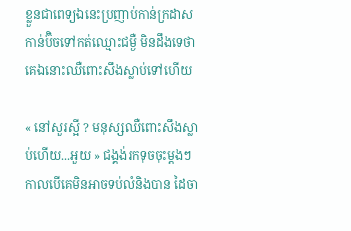ខ្លួនជាពេទ្យឯនេះប្រញាប់កាន់ក្រដាសកាន់ប៊ិចទៅកត់ឈ្មោះជម្ងឺ មិនដឹងទេថាគេឯនោះឈឺពោះសឹងស្លាប់ទៅហើយ

« នៅសួរស្អី ? មនុស្សឈឺពោះសឹងស្លាប់ហើយ...អួយ » ជង្គង់រកទុចចុះម្ដងៗកាលបើគេមិនអាចទប់លំនិងបាន ដៃចា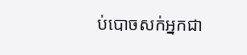ប់បោចសក់អ្នកជា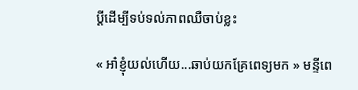ប្ដីដើម្បីទប់ទល់ភាពឈឺចាប់ខ្លះ

« អា៎ខ្ញុំយល់ហើយ...ឆាប់យកគ្រែពេទ្យមក » មន្ទីពេ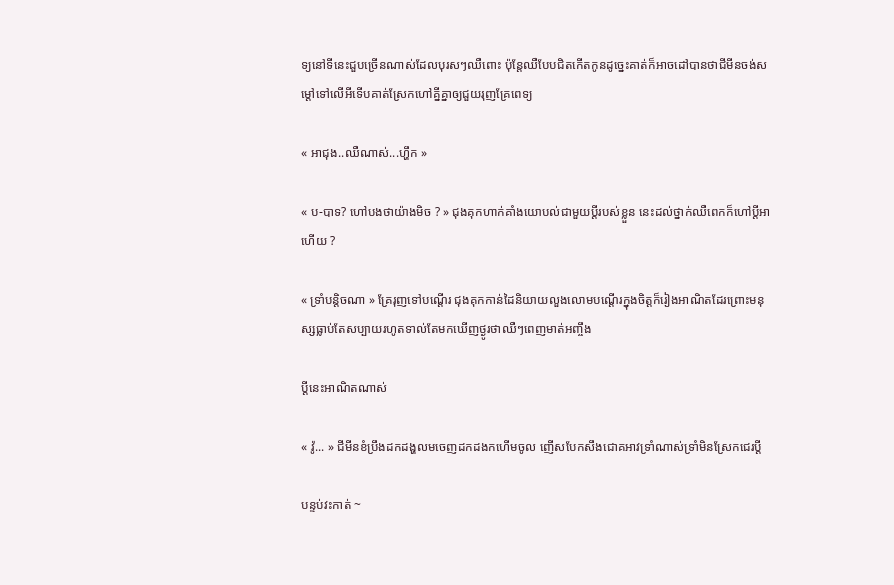ទ្យនៅទីនេះជួបច្រើនណាស់ដែលបុរសៗឈឺពោះ ប៉ុន្តែឈឺបែបជិតកើតកូនដូច្នេះគាត់ក៏អាចដៅបានថាជីមីនចង់សម្ដៅទៅលើអីទើបគាត់ស្រែកហៅគ្នីគ្នាឲ្យជួយរុញគ្រែពេទ្យ

« អាជុង..ឈឺណាស់...ហ្ហឹក »

« ប-បាទ? ហៅបងថាយ៉ាងមិច ? » ជុងគុកហាក់គាំងយោបល់ជាមួយប្ដីរបស់ខ្លួន នេះដល់ថ្នាក់ឈឺពេកក៏ហៅប្ដីអាហើយ ?

« ទ្រាំបន្តិចណា » គ្រែរុញទៅបណ្ដើរ ជុងគុកកាន់ដៃនិយាយលួងលោមបណ្ដើរក្នុងចិត្តក៏រៀងអាណិតដែរព្រោះមនុស្សធ្លាប់តែសប្បាយរហូតទាល់តែមកឃើញថ្ងូរថាឈឺៗពេញមាត់អញ្ចឹង

ប្ដីនេះអាណិតណាស់

« វ៉ូ... » ជីមីនខំប្រឹងដកដង្ហលមចេញដកដងកហើមចូល ញើសបែកសឹងជោគអាវទ្រាំណាស់ទ្រាំមិនស្រែកជេរប្ដី

បន្ទប់វះកាត់ ~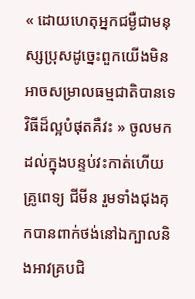« ដោយហេតុអ្នកជម្ងឺជាមនុស្សប្រុសដូច្នេះពួកយើងមិនអាចសម្រាលធម្មជាតិបានទេ វិធីដ៏ល្អបំផុតគឺវះ » ចូលមកដល់ក្នុងបន្ទប់វះកាត់ហើយ គ្រូពេទ្យ ជីមីន រួមទាំងជុងគុកបានពាក់ថង់នៅឯក្បាលនិងអាវគ្របជិ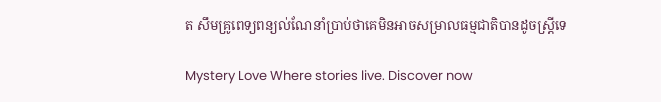ត សឹមគ្រូពេទ្យពន្យល់ណែនាំប្រាប់ថាគេមិនអាចសម្រាលធម្មជាតិបានដូចស្រ្ដីទេ

Mystery Love Where stories live. Discover now